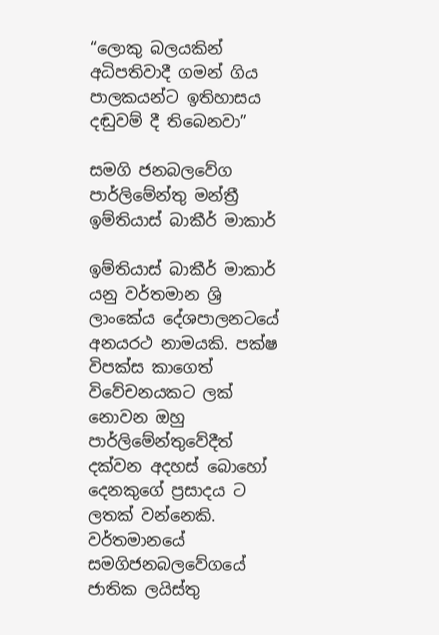“ලොකු බලයකින් අධිපතිවාදී ගමන් ගිය පාලකයන්ට ඉතිහාසය දඬුවම් දී තිබෙනවා”

සමගි ජනබලවේග පාර්ලිමේන්තු මන්ත්‍රී ඉම්තියාස් බාකීර් මාකාර්

ඉම්තියාස් බාකීර් මාකාර් යනු වර්තමාන ශ්‍රි ලාංකේය දේශපාලනටයේ අනයරථ නාමයකි. පක්ෂ විපක්ස කාගෙත් විවේචනයකට ලක් නොවන ඔහු පාර්ලිමේන්තුවේදීත් දක්වන අදහස් බොහෝ දෙනකුගේ ප්‍රසාදය ට ලතක් වන්නෙකි. වර්තමානයේ සමගිජනබලවේගයේ ජාතික ලයිස්තු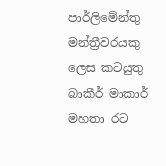පාර්ලිමේන්තු මන්ත්‍රීවරයකු ලෙස කටයුතු බාකීර් මාකාර් මහතා රට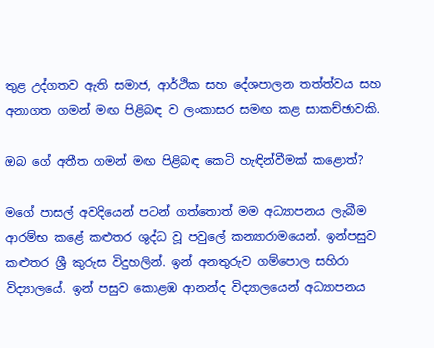තුළ උද්ගතව ඇති සමාජ, ආර්ථික සහ දේශපාලන තත්ත්වය සහ අනාගත ගමන් මඟ පිළිබඳ ව ලංකාසර සමඟ කළ සාකච්ඡාවකි.

ඔබ ගේ අතීත ගමන් මඟ පිළිබඳ කෙටි හැඳින්වීමක් කළොත්?

මගේ පාසල් අවදියෙන් පටන් ගත්තොත් මම අධ්‍යාපනය ලැබීම ආරම්භ කළේ කළුතර ශුද්ධ වූ පවුලේ කන්‍යාරාමයෙන්. ඉන්පසුව කළුතර ශ්‍රී කුරුස විදුහලින්. ඉන් අනතුරුව ගම්පොල සහිරා විද්‍යාලයේ. ඉන් පසුව කොළඹ ආනන්ද විද්‍යාලයෙන් අධ්‍යාපනය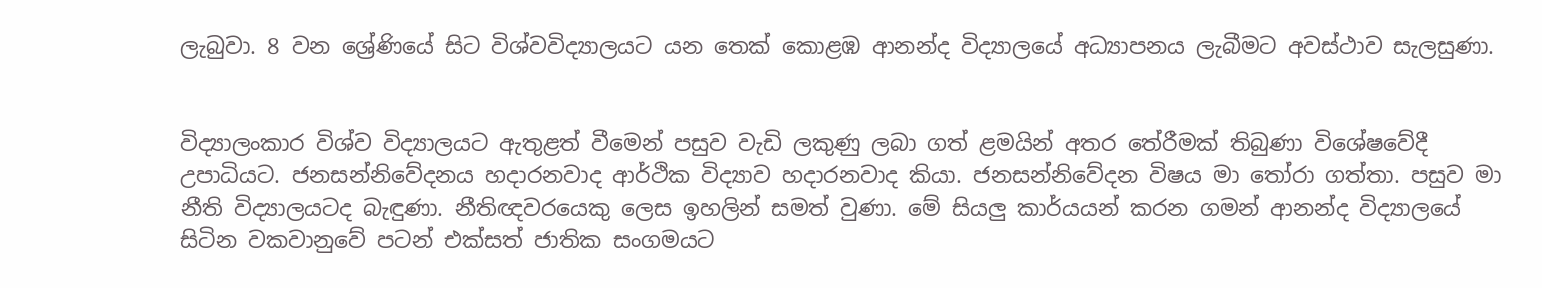ලැබුවා. 8 වන ශ්‍රේණියේ සිට විශ්වවිද්‍යාලයට යන තෙක් කොළඹ ආනන්ද විද්‍යාලයේ අධ්‍යාපනය ලැබීමට අවස්ථාව සැලසුණා.


විද්‍යාලංකාර විශ්ව විද්‍යාලයට ඇතුළත් වීමෙන් පසුව වැඩි ලකුණු ලබා ගත් ළමයින් අතර තේරීමක් තිබුණා විශේෂවේදී උපාධියට. ජනසන්නිවේදනය හදාරනවාද ආර්ථික විද්‍යාව හදාරනවාද කියා. ජනසන්නිවේදන විෂය මා තෝරා ගත්තා. පසුව මා නීති විද්‍යාලයටද බැඳුණා. නීතිඥවරයෙකු ලෙස ඉහලින් සමත් වුණා. මේ සියලු කාර්යයන් කරන ගමන් ආනන්ද විද්‍යාලයේ සිටින වකවානුවේ පටන් එක්සත් ජාතික සංගමයට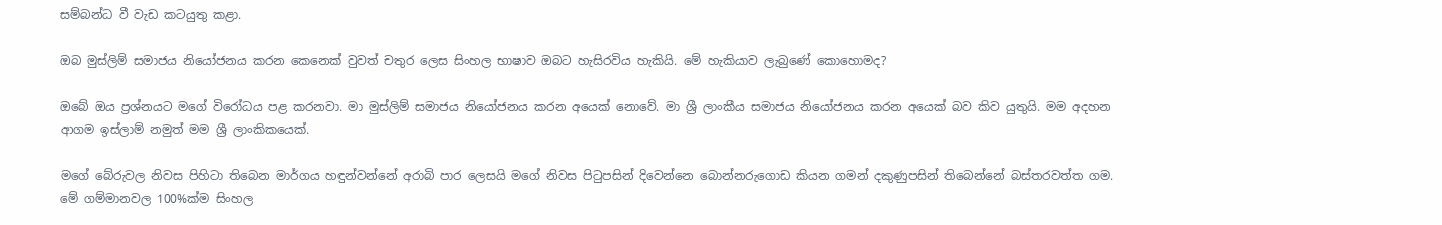සම්බන්ධ වී වැඩ කටයුතු කළා.

ඔබ මුස්ලිම් සමාජය නියෝජනය කරන කෙනෙක් වුවත් චතුර ලෙස සිංහල භාෂාව ඔබට හැසිරවිය හැකියි. මේ හැකියාව ලැබුණේ කොහොමද?

ඔබේ ඔය ප්‍රශ්නයට මගේ විරෝධය පළ කරනවා. මා මුස්ලිම් සමාජය නියෝජනය කරන අයෙක් නොවේ. මා ශ්‍රී ලාංකීය සමාජය නියෝජනය කරන අයෙක් බව කිව යුතුයි. මම අදහන ආගම ඉස්ලාම් නමුත් මම ශ්‍රී ලාංකිකයෙක්.

මගේ බේරුවල නිවස පිහිටා තිබෙන මාර්ගය හඳුන්වන්නේ අරාබි පාර ලෙසයි මගේ නිවස පිටුපසින් දිවෙන්නෙ බොන්නරුගොඩ කියන ගමන් දකුණුපසින් තිබෙන්නේ බස්තරවත්ත ගම. මේ ගම්මානවල 100%ක්ම සිංහල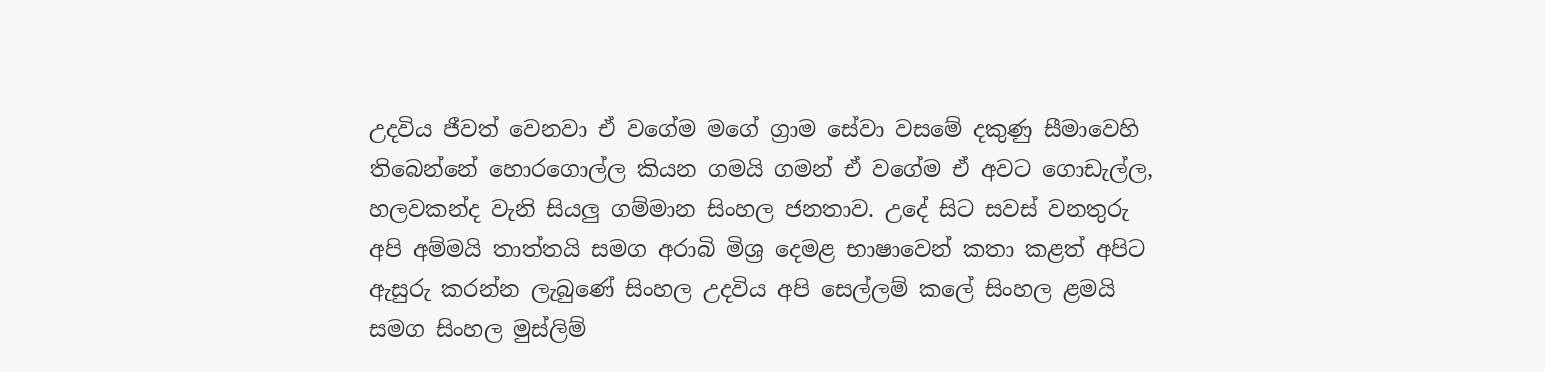උදවිය ජීවත් වෙනවා ඒ වගේම මගේ ග්‍රාම සේවා වසමේ දකුණු සීමාවෙහි තිබෙන්නේ හොරගොල්ල කියන ගමයි ගමන් ඒ වගේම ඒ අවට ගොඩැල්ල, හලවකන්ද වැනි සියලු ගම්මාන සිංහල ජනතාව. උදේ සිට සවස් වනතුරු අපි අම්මයි තාත්තයි සමග අරාබි මිශ්‍ර දෙමළ භාෂාවෙන් කතා කළත් අපිට ඇසුරු කරන්න ලැබුණේ සිංහල උදවිය අපි සෙල්ලම් කලේ සිංහල ළමයි සමග සිංහල මුස්ලිම්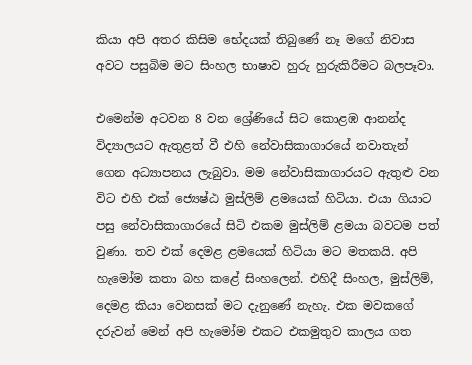කියා අපි අතර කිසිම භේදයක් තිබුණේ නෑ මගේ නිවාස අවට පසුබිම මට සිංහල භාෂාව හුරු හුරුකිරීමට බලපෑවා.

එමෙන්ම අටවන 8 වන ශ්‍රේණියේ සිට කොළඹ ආනන්ද විද්‍යාලයට ඇතුළත් වී එහි නේවාසිකාගාරයේ නවාතැන් ගෙන අධ්‍යාපනය ලැබුවා. මම නේවාසිකාගාරයට ඇතුළු වන විට එහි එක් ජ්‍යෙෂ්ඨ මුස්ලිම් ළමයෙක් හිටියා. එයා ගියාට පසු නේවාසිකාගාරයේ සිටි එකම මුස්ලිම් ළමයා බවටම පත් වුණා. තව එක් දෙමළ ළමයෙක් හිටියා මට මතකයි. අපි හැමෝම කතා බහ කළේ සිංහලෙන්. එහිදී සිංහල, මුස්ලිම්, දෙමළ කියා වෙනසක් මට දැනුණේ නැහැ. එක මවකගේ දරුවන් මෙන් අපි හැමෝම එකට එකමුතුව කාලය ගත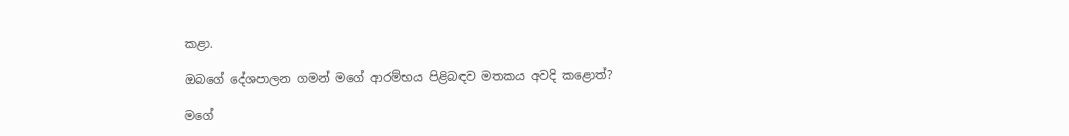කළා.

ඔබගේ දේශපාලන ගමන් මගේ ආරම්භය පිළිබඳව මතකය අවදි කළොත්?

මගේ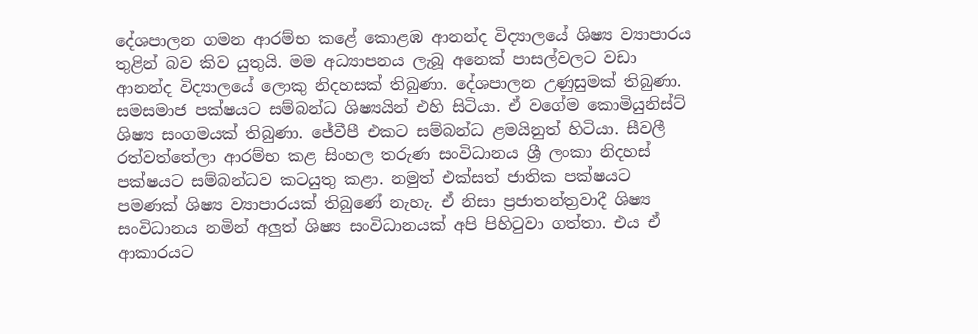දේශපාලන ගමන ආරම්භ කළේ කොළඹ ආනන්ද විද්‍යාලයේ ශිෂ්‍ය ව්‍යාපාරය තුළින් බව කිව යුතුයි. මම අධ්‍යාපනය ලැබූ අනෙක් පාසල්වලට වඩා ආනන්ද විද්‍යාලයේ ලොකු නිදහසක් තිබුණා. දේශපාලන උණුසුමක් තිබුණා. සමසමාජ පක්ෂයට සම්බන්ධ ශිෂ්‍යයින් එහි සිටියා. ඒ වගේම කොමියුනිස්ට් ශිෂ්‍ය සංගමයක් තිබුණා. ජේවීපී එකට සම්බන්ධ ළමයිනුත් හිටියා. සීවලී රත්වත්තේලා ආරම්භ කළ සිංහල තරුණ සංවිධානය ශ්‍රී ලංකා නිදහස් පක්ෂයට සම්බන්ධව කටයුතු කළා. නමුත් එක්සත් ජාතික පක්ෂයට පමණක් ශිෂ්‍ය ව්‍යාපාරයක් තිබුණේ නැහැ. ඒ නිසා ප්‍රජාතන්ත්‍රවාදී ශිෂ්‍ය සංවිධානය නමින් අලුත් ශිෂ්‍ය සංවිධානයක් අපි පිහිටුවා ගත්තා. එය ඒ ආකාරයට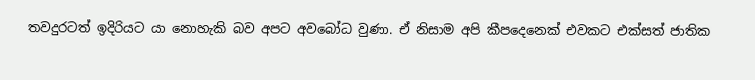තවදුරටත් ඉදිරියට යා නොහැකි බව අපට අවබෝධ වුණා. ඒ නිසාම අපි කීපදෙනෙක් එවකට එක්සත් ජාතික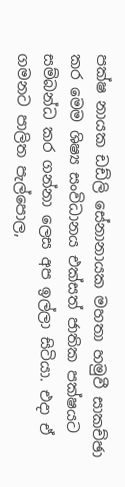පක්ෂ නායක ඩඩ්ලි සේනානායක මහතා හමුවී සාකච්ඡා කර මෙම ශිෂ්‍ය සංවිධානය එක්සත් ජාතික පක්ෂයට සම්බන්ධ කර ගන්නා ලෙස අප ඉල්ලා සිටියා. එදා ඒ ගමනට පාලිත පැල්පොල,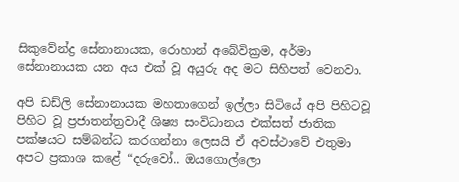සිකුවේන්ද්‍ර සේනානායක, රොහාන් අබේවික්‍රම, අර්මා සේනානායක යන අය එක් වූ අයුරු අද මට සිහිපත් වෙනවා.

අපි ඩඩ්ලි සේනානායක මහතාගෙන් ඉල්ලා සිටියේ අපි පිහිටවූ පිහිට වූ ප්‍රජාතන්ත්‍රවාදී ශිෂ්‍ය සංවිධානය එක්සත් ජාතික පක්ෂයට සම්බන්ධ කරගන්නා ලෙසයි ඒ අවස්ථාවේ එතුමා අපට ප්‍රකාශ කළේ “දරුවෝ.. ඔයගොල්ලො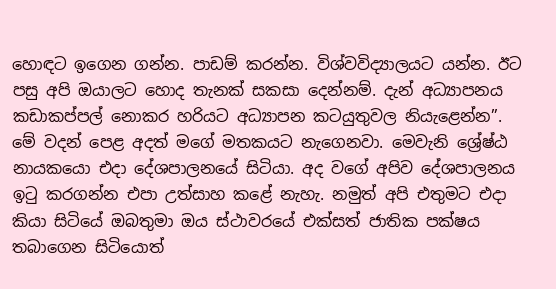හොඳට ඉගෙන ගන්න. පාඩම් කරන්න. විශ්වවිද්‍යාලයට යන්න. ඊට පසු අපි ඔයාලට හොද තැනක් සකසා දෙන්නම්. දැන් අධ්‍යාපනය කඩාකප්පල් නොකර හරියට අධ්‍යාපන කටයුතුවල නියැළෙන්න”. මේ වදන් පෙළ අදත් මගේ මතකයට නැගෙනවා. මෙවැනි ශ්‍රේෂ්ඨ නායකයො එදා දේශපාලනයේ සිටියා. අද වගේ අපිව දේශපාලනය ඉටු කරගන්න එපා උත්සාහ කළේ නැහැ. නමුත් අපි එතුමට එදා කියා සිටියේ ඔබතුමා ඔය ස්ථාවරයේ එක්සත් ජාතික පක්ෂය තබාගෙන සිටියොත්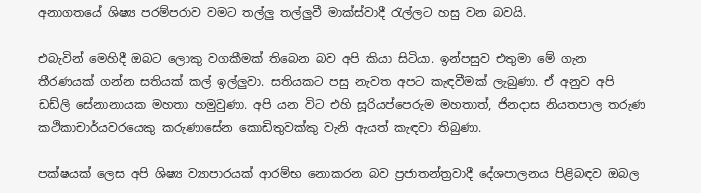අනාගතයේ ශිෂ්‍ය පරම්පරාව වමට තල්ලු තල්ලුවී මාක්ස්වාදී රැල්ලට හසු වන බවයි.

එබැවින් මෙහිදී ඔබට ලොකු වගකීමක් තිබෙන බව අපි කියා සිටියා. ඉන්පසුව එතුමා මේ ගැන තීරණයක් ගන්න සතියක් කල් ඉල්ලුවා. සතියකට පසු නැවත අපට කැඳවීමක් ලැබුණා. ඒ අනුව අපි ඩඩ්ලි සේනානායක මහතා හමුවුණා. අපි යන විට එහි සූරියප්පෙරුම මහතාත්, ජිනදාස නියතපාල තරුණ කථිකාචාර්යවරයෙකු කරුණාසේන කොඩිතුවක්කු වැනි ඇයත් කැඳවා තිබුණා.

පක්ෂයක් ලෙස අපි ශිෂ්‍ය ව්‍යාපාරයක් ආරම්භ නොකරන බව ප්‍රජාතන්ත්‍රවාදී දේශපාලනය පිළිබඳව ඔබල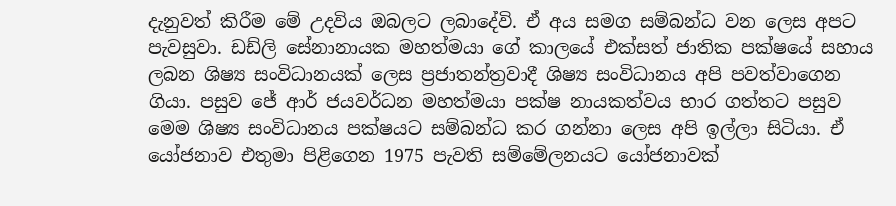දැනුවත් කිරීම මේ උදවිය ඔබලට ලබාදේවි. ඒ අය සමග සම්බන්ධ වන ලෙස අපට පැවසුවා. ඩඩ්ලි සේනානායක මහත්මයා ගේ කාලයේ එක්සත් ජාතික පක්ෂයේ සහාය ලබන ශිෂ්‍ය සංවිධානයක් ලෙස ප්‍රජාතන්ත්‍රවාදී ශිෂ්‍ය සංවිධානය අපි පවත්වාගෙන ගියා. පසුව ජේ ආර් ජයවර්ධන මහත්මයා පක්ෂ නායකත්වය භාර ගත්තට පසුව මෙම ශිෂ්‍ය සංවිධානය පක්ෂයට සම්බන්ධ කර ගන්නා ලෙස අපි ඉල්ලා සිටියා. ඒ යෝජනාව එතුමා පිළිගෙන 1975 පැවති සම්මේලනයට යෝජනාවක්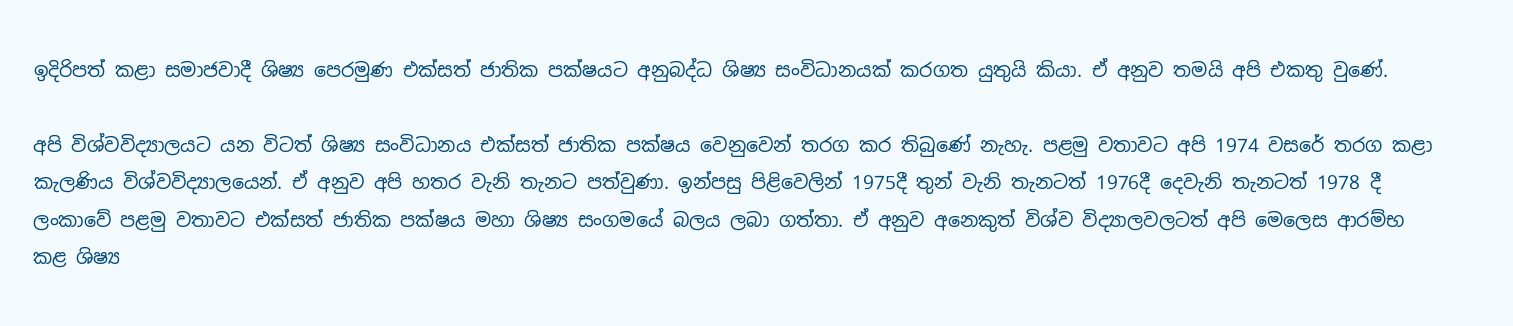ඉදිරිපත් කළා සමාජවාදී ශිෂ්‍ය පෙරමුණ එක්සත් ජාතික පක්ෂයට අනුබද්ධ ශිෂ්‍ය සංවිධානයක් කරගත යුතුයි කියා. ඒ අනුව තමයි අපි එකතු වුණේ.

අපි විශ්වවිද්‍යාලයට යන විටත් ශිෂ්‍ය සංවිධානය එක්සත් ජාතික පක්ෂය වෙනුවෙන් තරග කර තිබුණේ නැහැ. පළමු වතාවට අපි 1974 වසරේ තරග කළා කැලණිය විශ්වවිද්‍යාලයෙන්. ඒ අනුව අපි හතර වැනි තැනට පත්වුණා. ඉන්පසු පිළිවෙලින් 1975දී තුන් වැනි තැනටත් 1976දී දෙවැනි තැනටත් 1978 දී ලංකාවේ පළමු වතාවට එක්සත් ජාතික පක්ෂය මහා ශිෂ්‍ය සංගමයේ බලය ලබා ගත්තා. ඒ අනුව අනෙකුත් විශ්ව විද්‍යාලවලටත් අපි මෙලෙස ආරම්භ කළ ශිෂ්‍ය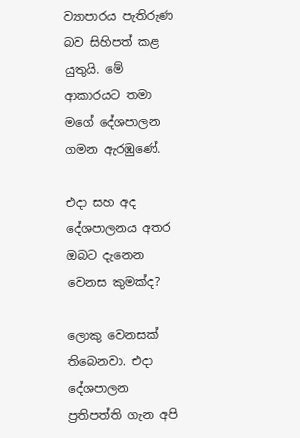ව්‍යාපාරය පැතිරුණ බව සිහිපත් කළ යුතුයි. මේ ආකාරයට තමා මගේ දේශපාලන ගමන ඇරඹුණේ.

එදා සහ අද දේශපාලනය අතර ඔබට දැනෙන වෙනස කුමක්ද?

ලොකු වෙනසක් තිබෙනවා. එදා දේශපාලන ප්‍රතිපත්ති ගැන අපි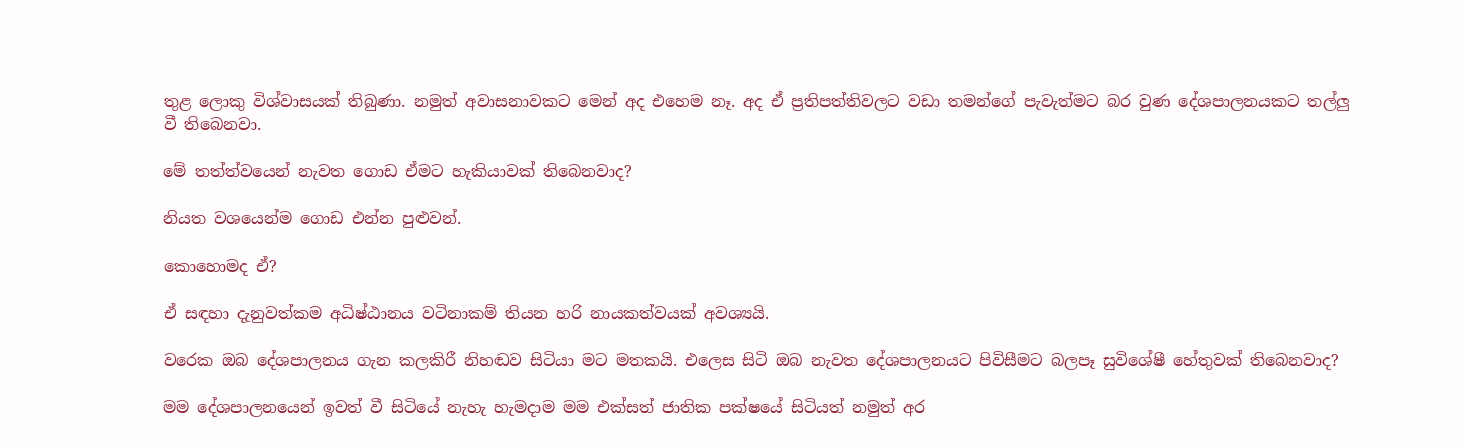තුළ ලොකු විශ්වාසයක් තිබුණා. නමුත් අවාසනාවකට මෙන් අද එහෙම නෑ. අද ඒ ප්‍රතිපත්තිවලට වඩා තමන්ගේ පැවැත්මට බර වුණ දේශපාලනයකට තල්ලු වී තිබෙනවා.

මේ තත්ත්වයෙන් නැවත ගොඩ ඒමට හැකියාවක් තිබෙනවාද?

නියත වශයෙන්ම ගොඩ එන්න පුළුවන්.

කොහොමද ඒ?

ඒ සඳහා දැනුවත්කම අධිෂ්ඨානය වටිනාකම් තියන හරි නායකත්වයක් අවශ්‍යයි.

වරෙක ඔබ දේශපාලනය ගැන කලකිරී නිහඬව සිටියා මට මතකයි. එලෙස සිටි ඔබ නැවත දේශපාලනයට පිවිසීමට බලපෑ සුවිශේෂී හේතුවක් තිබෙනවාද?

මම දේශපාලනයෙන් ඉවත් වී සිටියේ නැහැ හැමදාම මම එක්සත් ජාතික පක්ෂයේ සිටියත් නමුත් අර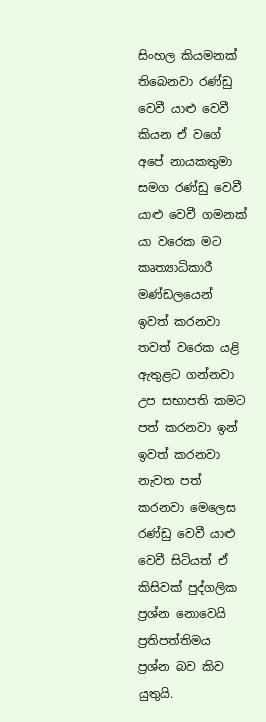සිංහල කියමනක් තිබෙනවා රණ්ඩු වෙවී යාළු වෙවී කියන ඒ වගේ අපේ නායකතුමා සමග රණ්ඩු වෙවී යාළු වෙවී ගමනක් යා වරෙක මට කෘත්‍යාධිකාරී මණ්ඩලයෙන් ඉවත් කරනවා තවත් වරෙක යළි ඇතුළට ගන්නවා උප සභාපති කමට පත් කරනවා ඉන් ඉවත් කරනවා නැවත පත් කරනවා මෙලෙස රණ්ඩු වෙවී යාළු වෙවී සිටියත් ඒ කිසිවක් පුද්ගලික ප්‍රශ්න නොවෙයි ප්‍රතිපත්තිමය ප්‍රශ්න බව කිව යුතුයි.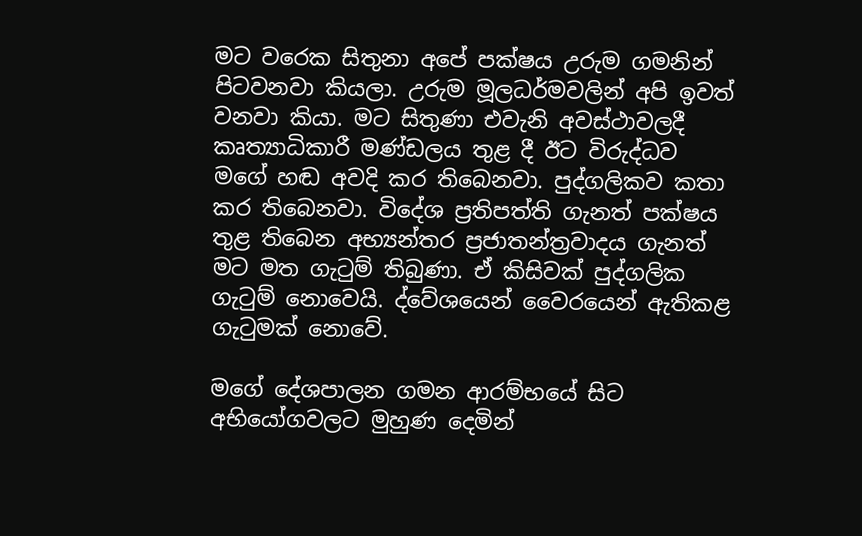මට වරෙක සිතුනා අපේ පක්ෂය උරුම ගමනින් පිටවනවා කියලා. උරුම මූලධර්මවලින් අපි ඉවත් වනවා කියා. මට සිතුණා එවැනි අවස්ථාවලදී කෘත්‍යාධිකාරී මණ්ඩලය තුළ දී ඊට විරුද්ධව මගේ හඬ අවදි කර තිබෙනවා. පුද්ගලිකව කතා කර තිබෙනවා. විදේශ ප්‍රතිපත්ති ගැනත් පක්ෂය තුළ තිබෙන අභ්‍යන්තර ප්‍රජාතන්ත්‍රවාදය ගැනත් මට මත ගැටුම් තිබුණා. ඒ කිසිවක් පුද්ගලික ගැටුම් නොවෙයි. ද්වේශයෙන් වෛරයෙන් ඇතිකළ ගැටුමක් නොවේ.

මගේ දේශපාලන ගමන ආරම්භයේ සිට අභියෝගවලට මුහුණ දෙමින්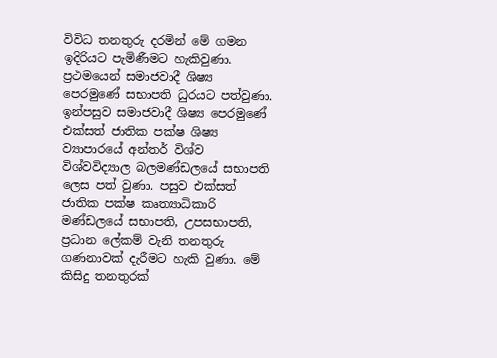විවිධ තනතුරු දරමින් මේ ගමන ඉදිරියට පැමිණීමට හැකිවුණා. ප්‍රථමයෙන් සමාජවාදී ශිෂ්‍ය පෙරමුණේ සභාපති ධුරයට පත්වුණා. ඉන්පසුව සමාජවාදී ශිෂ්‍ය පෙරමුණේ එක්සත් ජාතික පක්ෂ ශිෂ්‍ය ව්‍යාපාරයේ අන්තර් විශ්ව විශ්වවිද්‍යාල බලමණ්ඩලයේ සභාපති ලෙස පත් වුණා. පසුව එක්සත් ජාතික පක්ෂ කෘත්‍යාධිකාරි මණ්ඩලයේ සභාපති, උපසභාපති, ප්‍රධාන ලේකම් වැනි තනතුරු ගණනාවක් දැරීමට හැකි වුණා. මේ කිසිදු තනතුරක්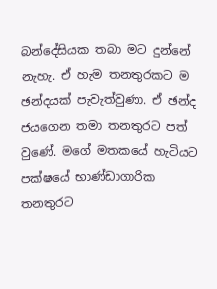බන්දේසියක තබා මට දුන්නේ නැහැ. ඒ හැම තනතුරකට ම ඡන්දයක් පැවැත්වුණා. ඒ ඡන්ද ජයගෙන තමා තනතුරට පත් වුණේ. මගේ මතකයේ හැටියට පක්ෂයේ භාණ්ඩාගාරික තනතුරට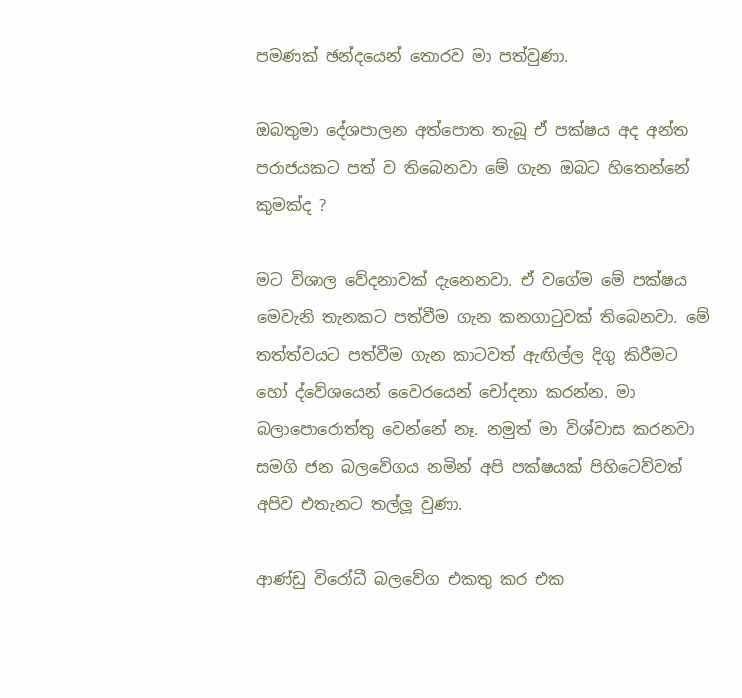පමණක් ඡන්දයෙන් තොරව මා පත්වුණා.

ඔබතුමා දේශපාලන අත්පොත තැබූ ඒ පක්ෂය අද අන්ත පරාජයකට පත් ව තිබෙනවා මේ ගැන ඔබට හිතෙන්නේ කුමක්ද ?

මට විශාල වේදනාවක් දැනෙනවා. ඒ වගේම මේ පක්ෂය මෙවැනි තැනකට පත්වීම ගැන කනගාටුවක් තිබෙනවා. මේ තත්ත්වයට පත්වීම ගැන කාටවත් ඇඟිල්ල දිගු කිරීමට හෝ ද්වේශයෙන් වෛරයෙන් චෝදනා කරන්න. මා බලාපොරොත්තු වෙන්නේ නෑ. නමුත් මා විශ්වාස කරනවා සමගි ජන බලවේගය නමින් අපි පක්ෂයක් පිහිටෙව්වත් අපිව එතැනට තල්ලූ වුණා.

ආණ්ඩු විරෝධී බලවේග එකතු කර එක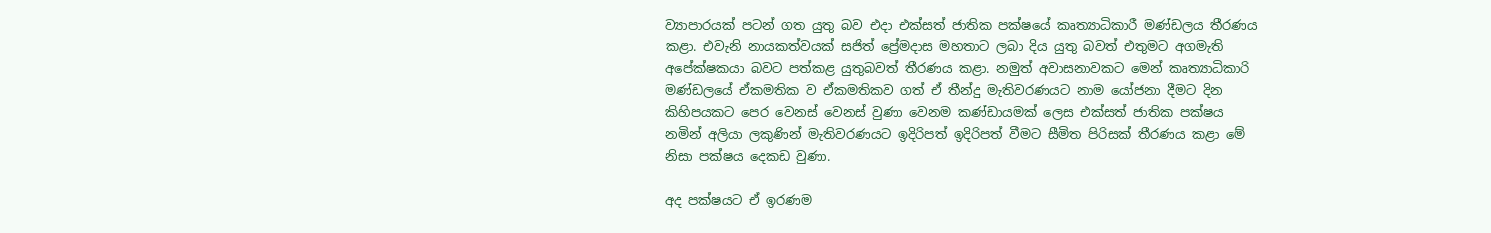ව්‍යාපාරයක් පටන් ගත යුතු බව එදා එක්සත් ජාතික පක්ෂයේ කෘත්‍යාධිකාරී මණ්ඩලය තීරණය කළා. එවැනි නායකත්වයක් සජිත් ප්‍රේමදාස මහතාට ලබා දිය යුතු බවත් එතුමට අගමැති අපේක්ෂකයා බවට පත්කළ යුතුබවත් තීරණය කළා. නමුත් අවාසනාවකට මෙන් කෘත්‍යාධිකාරි මණ්ඩලයේ ඒකමතික ව ඒකමතිකව ගත් ඒ තීන්දු මැතිවරණයට නාම යෝජනා දීමට දින කිහිපයකට පෙර වෙනස් වෙනස් වුණා වෙනම කණ්ඩායමක් ලෙස එක්සත් ජාතික පක්ෂය නමින් අලියා ලකුණින් මැතිවරණයට ඉදිරිපත් ඉදිරිපත් වීමට සීමිත පිරිසක් තීරණය කළා මේ නිසා පක්ෂය දෙකඩ වුණා.

අද පක්ෂයට ඒ ඉරණම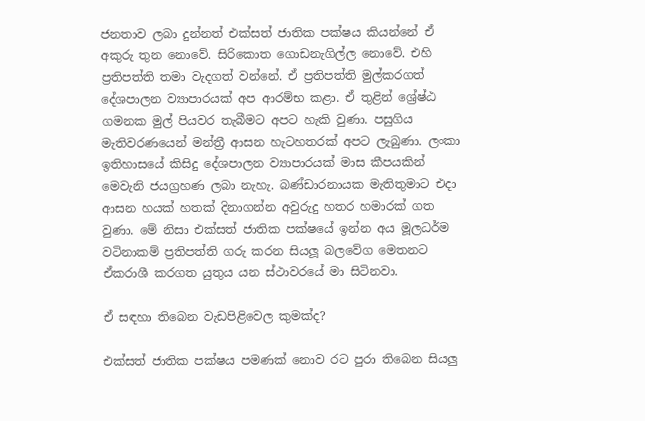ජනතාව ලබා දුන්නත් එක්සත් ජාතික පක්ෂය කියන්නේ ඒ අකුරු තුන නොවේ. සිරිකොත ගොඩනැගිල්ල නොවේ. එහි ප්‍රතිපත්ති තමා වැදගත් වන්නේ. ඒ ප්‍රතිපත්ති මුල්කරගත් දේශපාලන ව්‍යාපාරයක් අප ආරම්භ කළා. ඒ තුළින් ශ්‍රේෂ්ඨ ගමනක මුල් පියවර තැබීමට අපට හැකි වුණා. පසුගිය මැතිවරණයෙන් මන්ත්‍රී ආසන හැටහතරක් අපට ලැබුණා. ලංකා ඉතිහාසයේ කිසිදු දේශපාලන ව්‍යාපාරයක් මාස කීපයකින් මෙවැනි ජයග්‍රහණ ලබා නැහැ. බණ්ඩාරනායක මැතිතුමාට එදා ආසන හයක් හතක් දිනාගන්න අවුරුදු හතර හමාරක් ගත වුණා. මේ නිසා එක්සත් ජාතික පක්ෂයේ ඉන්න අය මූලධර්ම වටිනාකම් ප්‍රතිපත්ති ගරු කරන සියලූ බලවේග මෙතනට ඒකරාශී කරගත යුතුය යන ස්ථාවරයේ මා සිටිනවා.

ඒ සඳහා තිබෙන වැඩපිළිවෙල කුමක්ද?

එක්සත් ජාතික පක්ෂය පමණක් නොව රට පුරා තිබෙන සියලු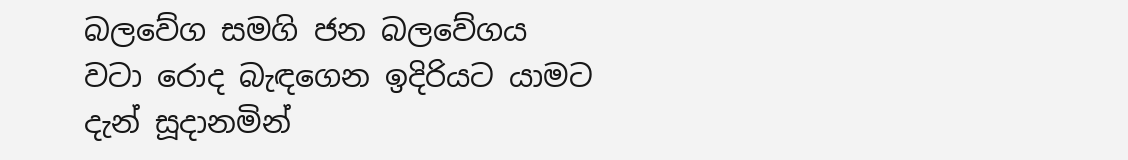බලවේග සමගි ජන බලවේගය වටා රොද බැඳගෙන ඉදිරියට යාමට දැන් සූදානමින්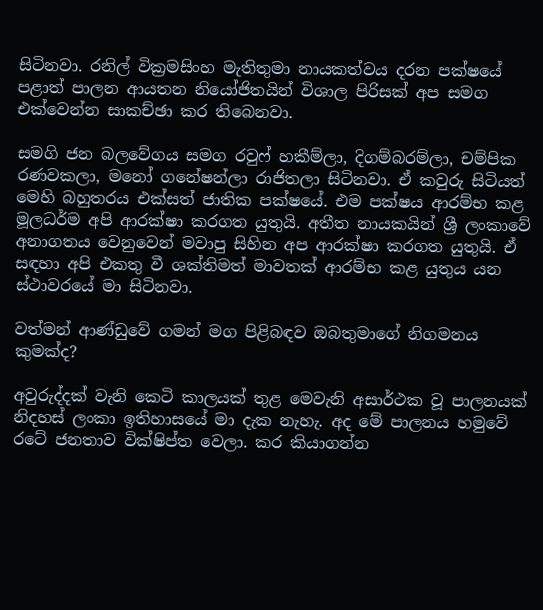සිටිනවා. රනිල් වික්‍රමසිංහ මැතිතුමා නායකත්වය දරන පක්ෂයේ පළාත් පාලන ආයතන නියෝජිතයින් විශාල පිරිසක් අප සමග එක්වෙන්න සාකච්ඡා කර තිබෙනවා.

සමගි ජන බලවේගය සමග රවුෆ් හකීම්ලා, දිගම්බරම්ලා, චම්පික රණවකලා, මනෝ ගනේෂන්ලා රාජිතලා සිටිනවා. ඒ කවුරු සිටියත් මෙහි බහුතරය එක්සත් ජාතික පක්ෂයේ. එම පක්ෂය ආරම්භ කළ මූලධර්ම අපි ආරක්ෂා කරගත යුතුයි. අතීත නායකයින් ශ්‍රී ලංකාවේ අනාගතය වෙනුවෙන් මවාපු සිහින අප ආරක්ෂා කරගත යුතුයි. ඒ සඳහා අපි එකතු වී ශක්තිමත් මාවතක් ආරම්භ කළ යුතුය යන ස්ථාවරයේ මා සිටිනවා.

වත්මන් ආණ්ඩුවේ ගමන් මග පිළිබඳව ඔබතුමාගේ නිගමනය කුමක්ද?

අවුරුද්දක් වැනි කෙටි කාලයක් තුළ මෙවැනි අසාර්ථක වූ පාලනයක් නිදහස් ලංකා ඉතිහාසයේ මා දැක නැහැ. අද මේ පාලනය හමුවේ රටේ ජනතාව වික්ෂිප්ත වෙලා. කර කියාගන්න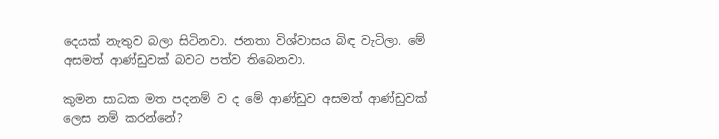දෙයක් නැතුව බලා සිටිනවා. ජනතා විශ්වාසය බිඳ වැටිලා. මේ අසමත් ආණ්ඩුවක් බවට පත්ව තිබෙනවා.

කුමන සාධක මත පදනම් ව ද මේ ආණ්ඩුව අසමත් ආණ්ඩුවක් ලෙස නම් කරන්නේ?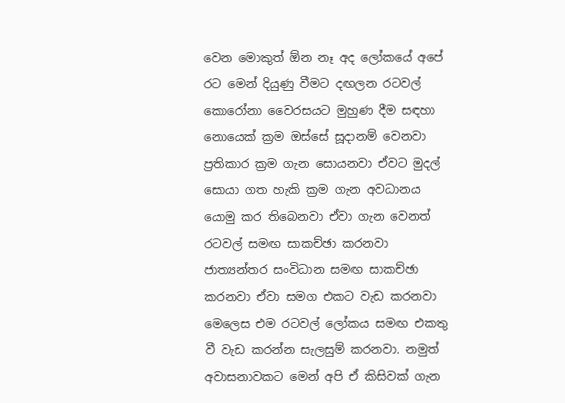වෙන මොකුත් ඕන නෑ අද ලෝකයේ අපේ රට මෙන් දියුණු වීමට දඟලන රටවල් කොරෝනා වෛරසයට මුහුණ දීම සඳහා නොයෙක් ක්‍රම ඔස්සේ සූදානම් වෙනවා ප්‍රතිකාර ක්‍රම ගැන සොයනවා ඒවට මුදල් සොයා ගත හැකි ක්‍රම ගැන අවධානය යොමු කර තිබෙනවා ඒවා ගැන වෙනත් රටවල් සමඟ සාකච්ඡා කරනවා ජාත්‍යන්තර සංවිධාන සමඟ සාකච්ඡා කරනවා ඒවා සමග එකට වැඩ කරනවා මෙලෙස එම රටවල් ලෝකය සමඟ එකතු වී වැඩ කරන්න සැලසුම් කරනවා. නමුත් අවාසනාවකට මෙන් අපි ඒ කිසිවක් ගැන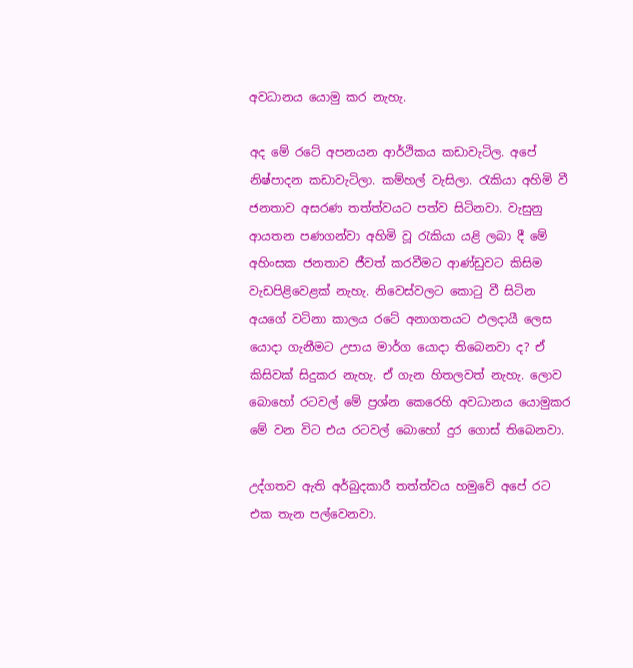අවධානය යොමු කර නැහැ.

අද මේ රටේ අපනයන ආර්ථිකය කඩාවැටිල. අපේ නිෂ්පාදන කඩාවැටිලා. කම්හල් වැසිලා. රැකියා අහිමි වී ජනතාව අසරණ තත්ත්වයට පත්ව සිටිනවා. වැසුනු ආයතන පණගන්වා අහිමි වූ රැකියා යළි ලබා දී මේ අහිංසක ජනතාව ජීවත් කරවීමට ආණ්ඩුවට කිසිම වැඩපිළිවෙළක් නැහැ. නිවෙස්වලට කොටු වී සිටින අයගේ වටිනා කාලය රටේ අනාගතයට ඵලදායී ලෙස යොදා ගැනීමට උපාය මාර්ග යොදා තිබෙනවා ද? ඒ කිසිවක් සිදුකර නැහැ. ඒ ගැන හිතලවත් නැහැ. ලොව බොහෝ රටවල් මේ ප්‍රශ්න කෙරෙහි අවධානය යොමුකර මේ වන විට එය රටවල් බොහෝ දුර ගොස් තිබෙනවා.

උද්ගතව ඇති අර්බුදකාරී තත්ත්වය හමුවේ අපේ රට එක තැන පල්වෙනවා.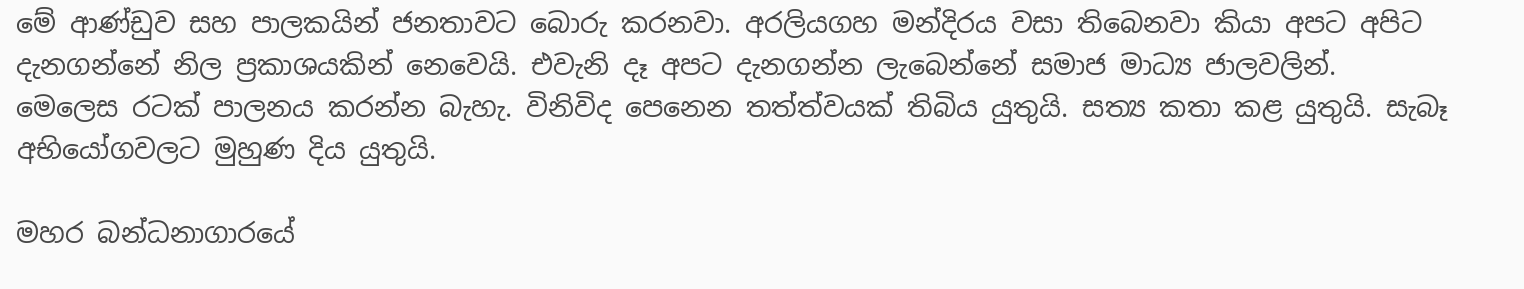මේ ආණ්ඩුව සහ පාලකයින් ජනතාවට බොරු කරනවා. අරලියගහ මන්දිරය වසා තිබෙනවා කියා අපට අපිට දැනගන්නේ නිල ප්‍රකාශයකින් නෙවෙයි. එවැනි දෑ අපට දැනගන්න ලැබෙන්නේ සමාජ මාධ්‍ය ජාලවලින්. මෙලෙස රටක් පාලනය කරන්න බැහැ. විනිවිද පෙනෙන තත්ත්වයක් තිබිය යුතුයි. සත්‍ය කතා කළ යුතුයි. සැබෑ අභියෝගවලට මුහුණ දිය යුතුයි.

මහර බන්ධනාගාරයේ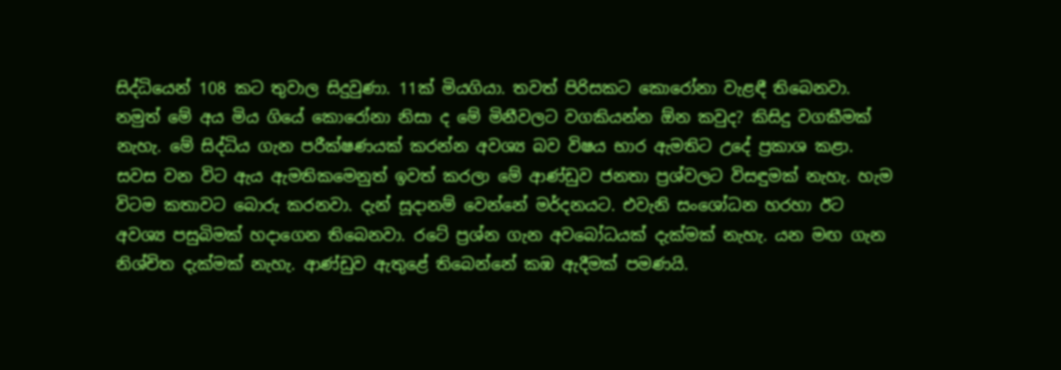සිද්ධියෙන් 108 කට තුවාල සිදුවුණා. 11ක් මියගියා. තවත් පිරිසකට කොරෝනා වැළඳී තිබෙනවා. නමුත් මේ අය මිය ගියේ කොරෝනා නිසා ද මේ මිනීවලට වගකියන්න ඕන කවුද? කිසිදු වගකීමක් නැහැ. මේ සිද්ධිය ගැන පරීක්ෂණයක් කරන්න අවශ්‍ය බව විෂය භාර ඇමතිට උදේ ප්‍රකාශ කළා. සවස වන විට ඇය ඇමතිකමෙනුත් ඉවත් කරලා මේ ආණ්ඩුව ජනතා ප්‍රශ්වලට විසඳුමක් නැහැ. හැම විටම කතාවට බොරු කරනවා. දැන් සූදානම් වෙන්නේ මර්දනයට. එවැනි සංශෝධන හරහා ඊට අවශ්‍ය පසුබිමක් හදාගෙන තිබෙනවා. රටේ ප්‍රශ්න ගැන අවබෝධයක් දැක්මක් නැහැ. යන මඟ ගැන නිශ්චිත දැක්මක් නැහැ. ආණ්ඩුව ඇතුළේ තිබෙන්නේ කඹ ඇදීමක් පමණයි.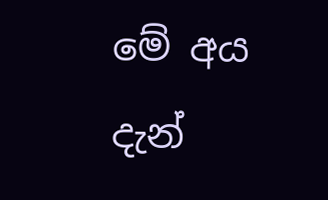මේ අය දැන්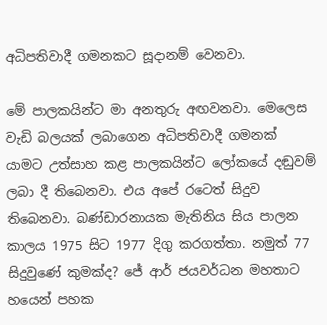අධිපතිවාදී ගමනකට සූදානම් වෙනවා.

මේ පාලකයින්ට මා අනතුරු අඟවනවා. මෙලෙස වැඩි බලයක් ලබාගෙන අධිපතිවාදී ගමනක් යාමට උත්සාහ කළ පාලකයින්ට ලෝකයේ දඬුවම් ලබා දී තිබෙනවා. එය අපේ රටෙත් සිදුව තිබෙනවා. බණ්ඩාරනායක මැතිනිය සිය පාලන කාලය 1975 සිට 1977 දිගු කරගත්තා. නමුත් 77 සිදුවුණේ කුමක්ද? ජේ ආර් ජයවර්ධන මහතාට හයෙන් පහක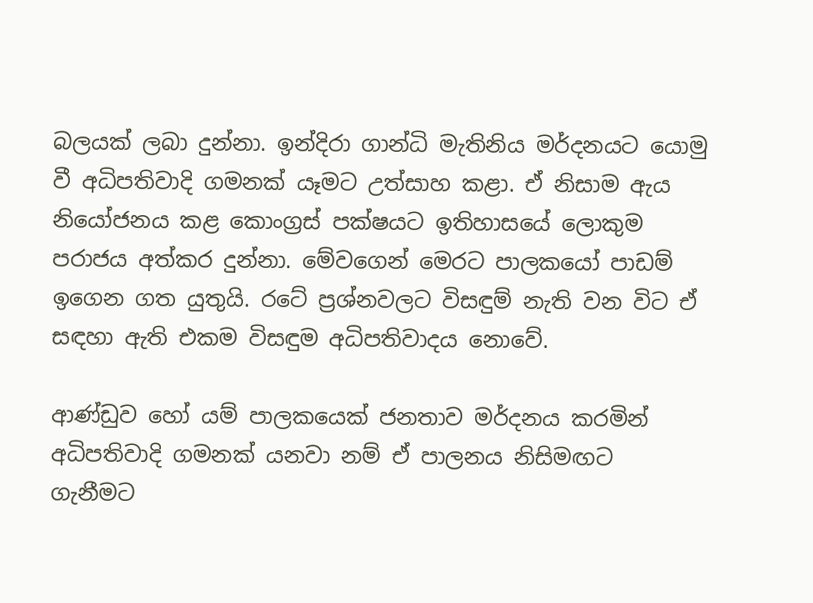බලයක් ලබා දුන්නා. ඉන්දිරා ගාන්ධි මැතිනිය මර්දනයට යොමු වී අධිපතිවාදි ගමනක් යෑමට උත්සාහ කළා. ඒ නිසාම ඇය නියෝජනය කළ කොංග්‍රස් පක්ෂයට ඉතිහාසයේ ලොකුම පරාජය අත්කර දුන්නා. මේවගෙන් මෙරට පාලකයෝ පාඩම් ඉගෙන ගත යුතුයි. රටේ ප්‍රශ්නවලට විසඳුම් නැති වන විට ඒ සඳහා ඇති එකම විසඳුම අධිපතිවාදය නොවේ.

ආණ්ඩුව හෝ යම් පාලකයෙක් ජනතාව මර්දනය කරමින් අධිපතිවාදි ගමනක් යනවා නම් ඒ පාලනය නිසිමඟට ගැනීමට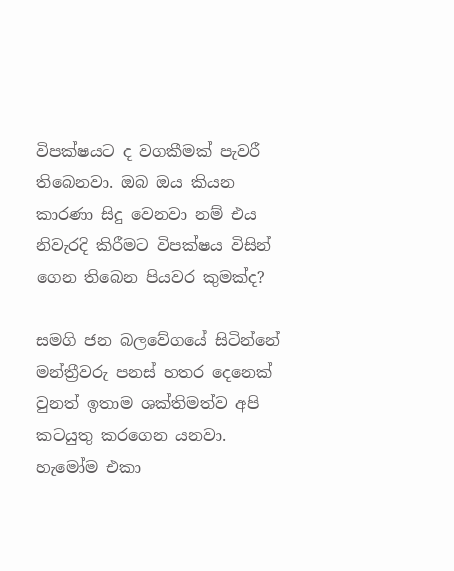විපක්ෂයට ද වගකීමක් පැවරී තිබෙනවා. ඔබ ඔය කියන කාරණා සිදු වෙනවා නම් එය නිවැරදි කිරීමට විපක්ෂය විසින් ගෙන තිබෙන පියවර කුමක්ද?

සමගි ජන බලවේගයේ සිටින්නේ මන්ත්‍රීවරු පනස් හතර දෙනෙක් වුනත් ඉතාම ශක්තිමත්ව අපි කටයුතු කරගෙන යනවා. හැමෝම එකා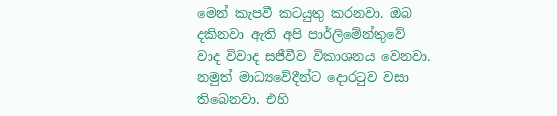මෙන් කැපවී කටයුතු කරනවා. ඔබ දකිනවා ඇති අපි පාර්ලිමේන්තුවේ වාද විවාද සජීවීව විකාශනය වෙනවා. නමුත් මාධ්‍යවේදීන්ට දොරටුව වසා තිබෙනවා. එහි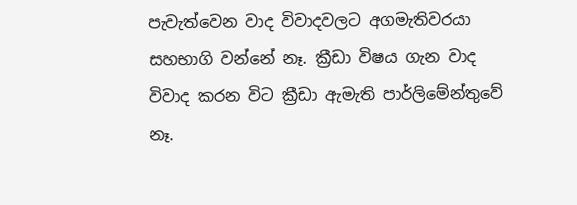පැවැත්වෙන වාද විවාදවලට අගමැතිවරයා සහභාගි වන්නේ නෑ. ක්‍රීඩා විෂය ගැන වාද විවාද කරන විට ක්‍රීඩා ඇමැති පාර්ලිමේන්තුවේ නෑ.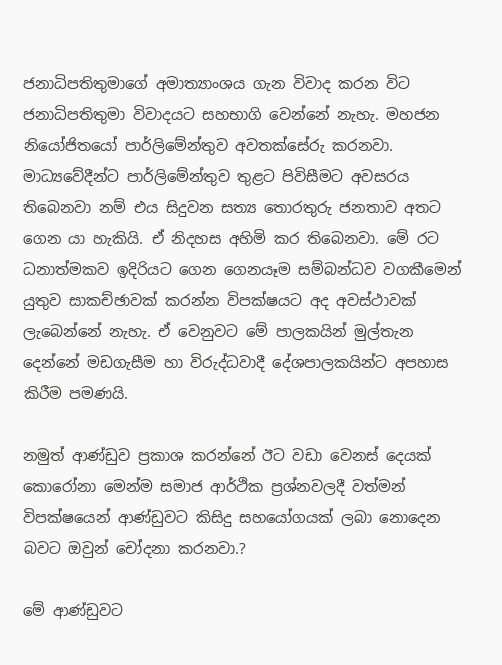ජනාධිපතිතුමාගේ අමාත්‍යාංශය ගැන විවාද කරන විට ජනාධිපතිතුමා විවාදයට සහභාගි වෙන්නේ නැහැ. මහජන නියෝජිතයෝ පාර්ලිමේන්තුව අවතක්සේරු කරනවා. මාධ්‍යවේදීන්ට පාර්ලිමේන්තුව තුළට පිවිසීමට අවසරය තිබෙනවා නම් එය සිදුවන සත්‍ය තොරතුරු ජනතාව අතට ගෙන යා හැකියි. ඒ නිදහස අහිමි කර තිබෙනවා. මේ රට ධනාත්මකව ඉදිරියට ගෙන ගෙනයෑම සම්බන්ධව වගකීමෙන් යුතුව සාකච්ඡාවක් කරන්න විපක්ෂයට අද අවස්ථාවක් ලැබෙන්නේ නැහැ. ඒ වෙනුවට මේ පාලකයින් මුල්තැන දෙන්නේ මඩගැසීම හා විරුද්ධවාදී දේශපාලකයින්ට අපහාස කිරීම පමණයි.

නමුත් ආණ්ඩුව ප්‍රකාශ කරන්නේ ඊට වඩා වෙනස් දෙයක් කොරෝනා මෙන්ම සමාජ ආර්ථික ප්‍රශ්නවලදී වත්මන් විපක්ෂයෙන් ආණ්ඩුවට කිසිදු සහයෝගයක් ලබා නොදෙන බවට ඔවුන් චෝදනා කරනවා.?

මේ ආණ්ඩුවට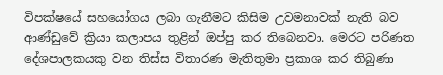විපක්ෂයේ සහයෝගය ලබා ගැනීමට කිසිම උවමනාවක් නැති බව ආණ්ඩුවේ ක්‍රියා කලාපය තුළින් ඔප්පු කර තිබෙනවා. මෙරට පරිණත දේශපාලකයකු වන තිස්ස විතාරණ මැතිතුමා ප්‍රකාශ කර තිබුණා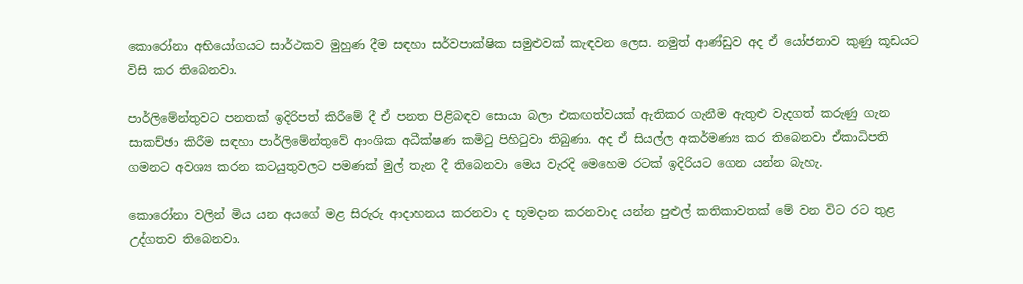කොරෝනා අභියෝගයට සාර්ථකව මුහුණ දීම සඳහා සර්වපාක්ෂික සමුළුවක් කැඳවන ලෙස. නමුත් ආණ්ඩුව අද ඒ යෝජනාව කුණු කූඩයට විසි කර තිබෙනවා.

පාර්ලිමේන්තුවට පනතක් ඉදිරිපත් කිරීමේ දී ඒ පනත පිළිබඳව සොයා බලා එකඟත්වයක් ඇතිකර ගැනීම ඇතුළු වැදගත් කරුණු ගැන සාකච්ඡා කිරීම සඳහා පාර්ලිමේන්තුවේ ආංශික අධීක්ෂණ කමිටු පිහිටුවා තිබුණා. අද ඒ සියල්ල අකර්මණ්‍ය කර තිබෙනවා ඒකාධිපති ගමනට අවශ්‍ය කරන කටයුතුවලට පමණක් මුල් තැන දී තිබෙනවා මෙය වැරදි මෙහෙම රටක් ඉදිරියට ගෙන යන්න බැහැ.

කොරෝනා වලින් මිය යන අයගේ මළ සිරුරු ආදාහනය කරනවා ද භූමදාන කරනවාද යන්න පුළුල් කතිකාවතක් මේ වන විට රට තුළ උද්ගතව තිබෙනවා.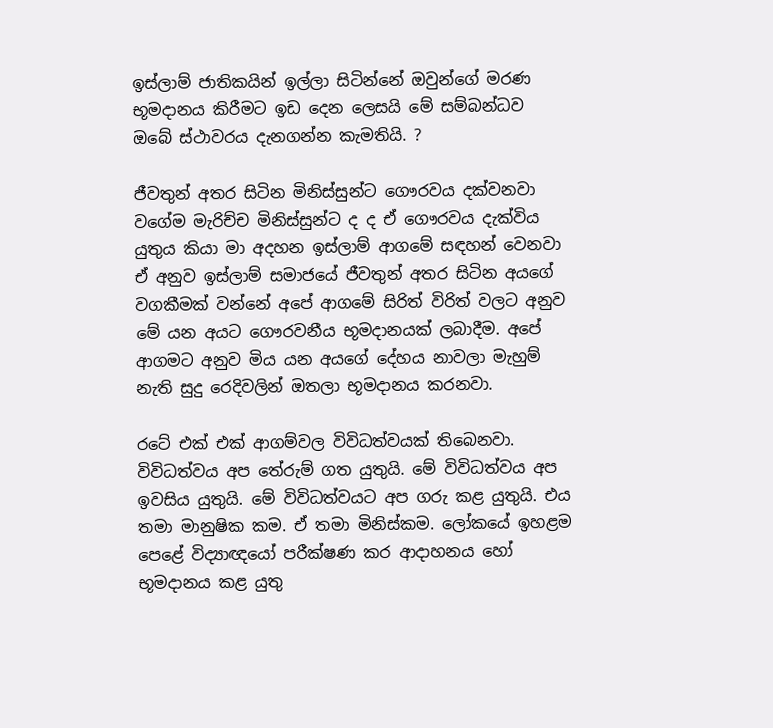ඉස්ලාම් ජාතිකයින් ඉල්ලා සිටින්නේ ඔවුන්ගේ මරණ භූමදානය කිරීමට ඉඩ දෙන ලෙසයි මේ සම්බන්ධව ඔබේ ස්ථාවරය දැනගන්න කැමතියි. ?

ජීවතුන් අතර සිටින මිනිස්සුන්ට ගෞරවය දක්වනවා වගේම මැරිච්ච මිනිස්සුන්ට ද ද ඒ ගෞරවය දැක්විය යුතුය කියා මා අදහන ඉස්ලාම් ආගමේ සඳහන් වෙනවා ඒ අනුව ඉස්ලාම් සමාජයේ ජීවතුන් අතර සිටින අයගේ වගකීමක් වන්නේ අපේ ආගමේ සිරිත් විරිත් වලට අනුව මේ යන අයට ගෞරවනීය භූමදානයක් ලබාදීම. අපේ ආගමට අනුව මිය යන අයගේ දේහය නාවලා මැහුම් නැති සුදු රෙදිවලින් ඔතලා භූමදානය කරනවා.

රටේ එක් එක් ආගම්වල විවිධත්වයක් තිබෙනවා. විවිධත්වය අප තේරුම් ගත යුතුයි. මේ විවිධත්වය අප ඉවසිය යුතුයි. මේ විවිධත්වයට අප ගරු කළ යුතුයි. එය තමා මානුෂික කම. ඒ තමා මිනිස්කම. ලෝකයේ ඉහළම පෙළේ විද්‍යාඥයෝ පරීක්ෂණ කර ආදාහනය හෝ භූමදානය කළ යුතු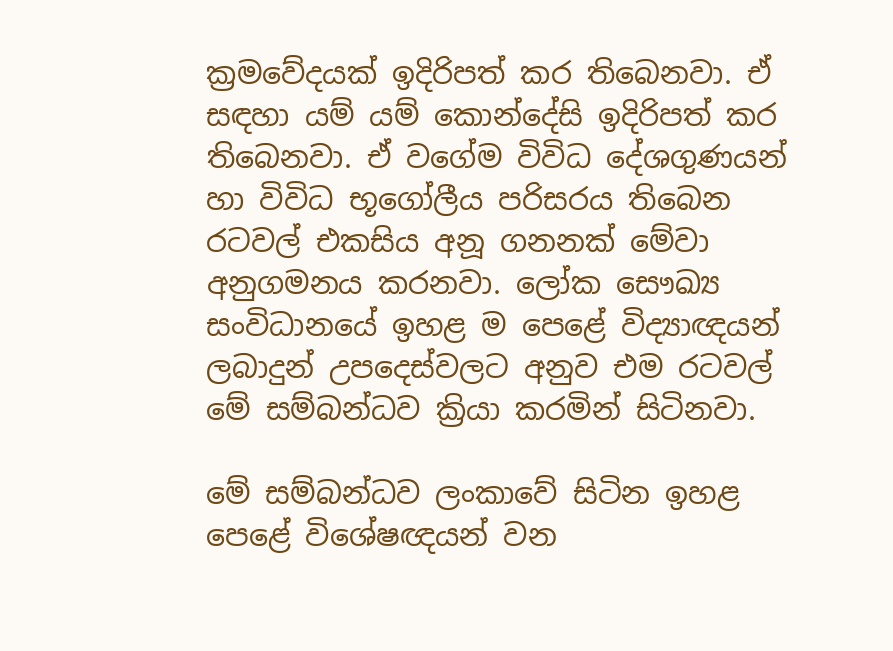ක්‍රමවේදයක් ඉදිරිපත් කර තිබෙනවා. ඒ සඳහා යම් යම් කොන්දේසි ඉදිරිපත් කර තිබෙනවා. ඒ වගේම විවිධ දේශගුණයන් හා විවිධ භූගෝලීය පරිසරය තිබෙන රටවල් එකසිය අනූ ගනනක් මේවා අනුගමනය කරනවා. ලෝක සෞඛ්‍ය සංවිධානයේ ඉහළ ම පෙළේ විද්‍යාඥයන් ලබාදුන් උපදෙස්වලට අනුව එම රටවල් මේ සම්බන්ධව ක්‍රියා කරමින් සිටිනවා.

මේ සම්බන්ධව ලංකාවේ සිටින ඉහළ පෙළේ විශේෂඥයන් වන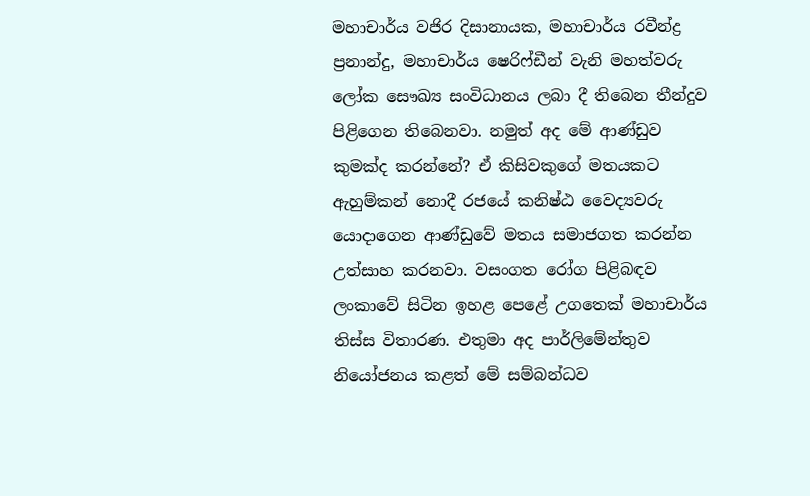මහාචාර්ය වජිර දිසානායක, මහාචාර්ය රවීන්ද්‍ර ප්‍රනාන්දු, මහාචාර්ය ෂෙරිෆ්ඩීන් වැනි මහත්වරු ලෝක සෞඛ්‍ය සංවිධානය ලබා දී තිබෙන තීන්දුව පිළිගෙන තිබෙනවා. නමුත් අද මේ ආණ්ඩුව කුමක්ද කරන්නේ? ඒ කිසිවකුගේ මතයකට ඇහුම්කන් නොදී රජයේ කනිෂ්ඨ වෛද්‍යවරු යොදාගෙන ආණ්ඩුවේ මතය සමාජගත කරන්න උත්සාහ කරනවා. වසංගත රෝග පිළිබඳව ලංකාවේ සිටින ඉහළ පෙළේ උගතෙක් මහාචාර්ය තිස්ස විතාරණ. එතුමා අද පාර්ලිමේන්තුව නියෝජනය කළත් මේ සම්බන්ධව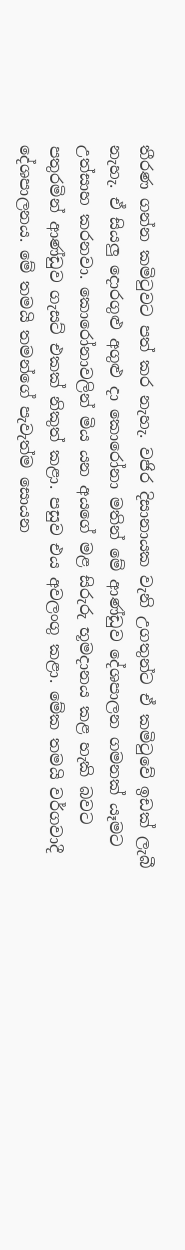තීරණ ගන්න කමිටුවට පත් කර නැහැ. වජිර දිසානායක වැනි උගතුන්ට ඒ කමිටුවේ ඉඩක් ලැබී නැහැ. ඒ සියලු දොරගුළු අගුළු දා කොරෝනා මතින් මේ ආණ්ඩුව දේශපාලන ගමනක් යෑමට උත්සාහ කරනවා. කොරෝනාවලින් මිය යන අයගේ මළ සිරුරු භූමදානය කළ හැකි බවට පතුරමින් ආණ්ඩුව ගැසට් එකක් නිකුත් කළා. පසුව එය අවලංගු කළා. මේක තමයි වර්ගවාදී දේශපාලනය. මේ තමයි තමන්ගේ පැවැත්ම සොයන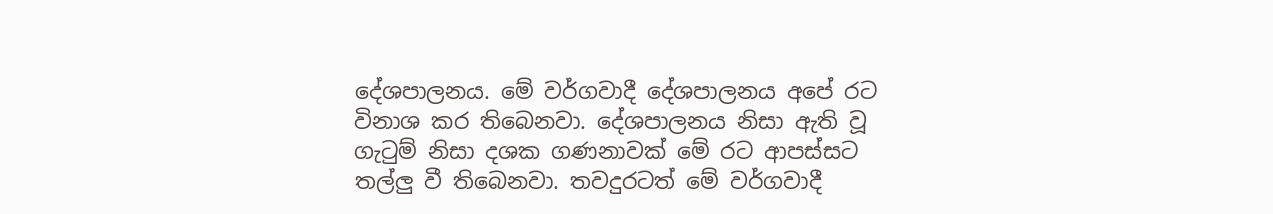දේශපාලනය. මේ වර්ගවාදී දේශපාලනය අපේ රට විනාශ කර තිබෙනවා. දේශපාලනය නිසා ඇති වූ ගැටුම් නිසා දශක ගණනාවක් මේ රට ආපස්සට තල්ලු වී තිබෙනවා. තවදුරටත් මේ වර්ගවාදී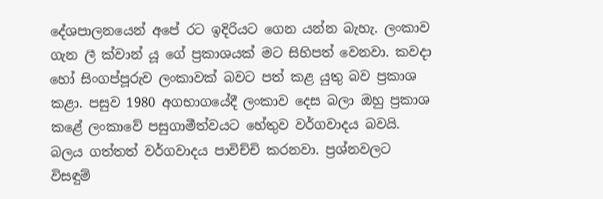දේශපාලනයෙන් අපේ රට ඉදිරියට ගෙන යන්න බැහැ. ලංකාව ගැන ලී ක්වාන් යූ ගේ ප්‍රකාශයක් මට සිහිපත් වෙනවා. කවදා හෝ සිංගප්පූරුව ලංකාවක් බවට පත් කළ යුතු බව ප්‍රකාශ කළා. පසුව 1980 අගභාගයේදී ලංකාව දෙස බලා ඔහු ප්‍රකාශ කළේ ලංකාවේ පසුගාමීත්වයට හේතුව වර්ගවාදය බවයි. බලය ගත්තත් වර්ගවාදය පාවිච්චි කරනවා. ප්‍රශ්නවලට විසඳුම්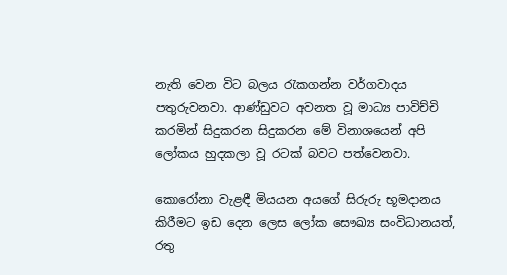නැති වෙන විට බලය රැකගන්න වර්ගවාදය පතුරුවනවා. ආණ්ඩුවට අවනත වූ මාධ්‍ය පාවිච්චි කරමින් සිදුකරන සිදුකරන මේ විනාශයෙන් අපි ලෝකය හුදකලා වූ රටක් බවට පත්වෙනවා.

කොරෝනා වැළඳී මියයන අයගේ සිරුරු භූමදානය කිරීමට ඉඩ දෙන ලෙස ලෝක සෞඛ්‍ය සංවිධානයත්, රතු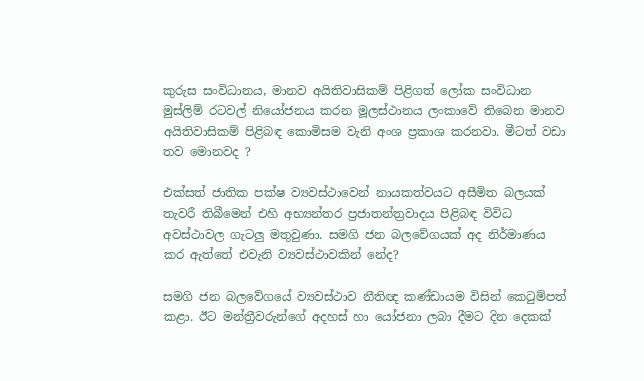කුරුස සංවිධානය, මානව අයිතිවාසිකම් පිළිගත් ලෝක සංවිධාන මුස්ලිම් රටවල් නියෝජනය කරන මූලස්ථානය ලංකාවේ තිබෙන මානව අයිතිවාසිකම් පිළිබඳ කොමිසම වැනි අංශ ප්‍රකාශ කරනවා. මීටත් වඩා තව මොනවද ?

එක්සත් ජාතික පක්ෂ ව්‍යවස්ථාවෙන් නායකත්වයට අසීමිත බලයක් තැවරී තිබීමෙන් එහි අභ්‍යන්තර ප්‍රජාතන්ත්‍රවාදය පිළිබඳ විවිධ අවස්ථාවල ගැටලු මතුවුණා. සමගි ජන බලවේගයක් අද නිර්මාණය කර ඇත්තේ එවැනි ව්‍යවස්ථාවකින් නේද?

සමගි ජන බලවේගයේ ව්‍යවස්ථාව නීතිඥ කණ්ඩායම විසින් කෙටුම්පත් කළා. ඊට මන්ත්‍රීවරුන්ගේ අදහස් හා යෝජනා ලබා දීමට දින දෙකක්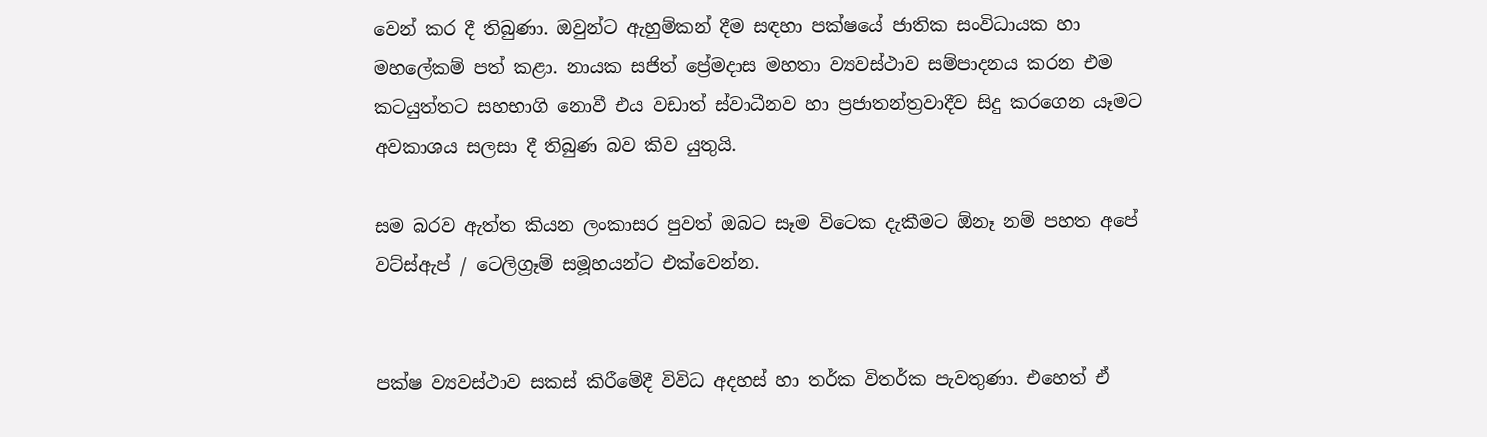වෙන් කර දී තිබුණා. ඔවුන්ට ඇහුම්කන් දීම සඳහා පක්ෂයේ ජාතික සංවිධායක හා මහලේකම් පත් කළා. නායක සජිත් ප්‍රේමදාස මහතා ව්‍යවස්ථාව සම්පාදනය කරන එම කටයුත්තට සහභාගි නොවී එය වඩාත් ස්වාධීනව හා ප්‍රජාතන්ත්‍රවාදීව සිදු කරගෙන යෑමට අවකාශය සලසා දී තිබුණ බව කිව යුතුයි.

සම බරව ඇත්ත කියන ලංකාසර පුවත් ඔබට සෑම විටෙක දැකීමට ඕනෑ නම් පහත අපේ වට්ස්ඇප් / ටෙලිග්‍රෑම් සමූහයන්ට එක්වෙන්න.


පක්ෂ ව්‍යවස්ථාව සකස් කිරීමේදී විවිධ අදහස් හා තර්ක විතර්ක පැවතුණා. එහෙත් ඒ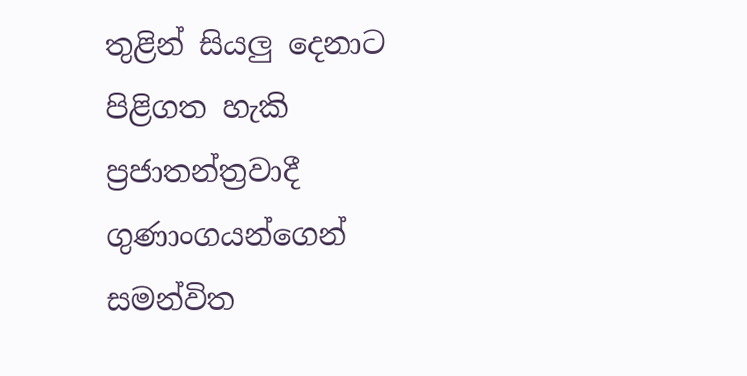තුළින් සියලු දෙනාට පිළිගත හැකි ප්‍රජාතන්ත්‍රවාදී ගුණාංගයන්ගෙන් සමන්විත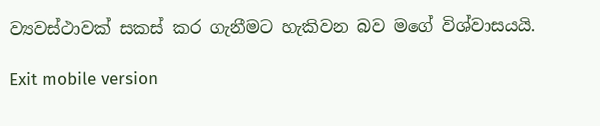ව්‍යවස්ථාවක් සකස් කර ගැනීමට හැකිවන බව මගේ විශ්වාසයයි.

Exit mobile version